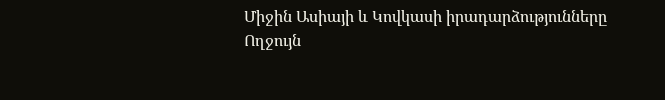Միջին Ասիայի և Կովկասի իրադարձությունները
Ողջույն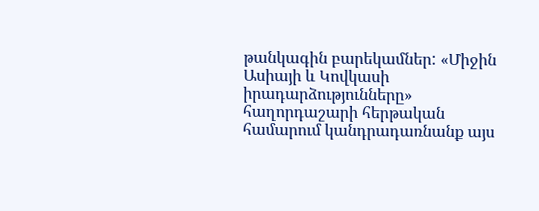թանկագին բարեկամներ: «Միջին Ասիայի և Կովկասի իրադարձությունները» հաղորդաշարի հերթական համարում կանդրադառնանք այս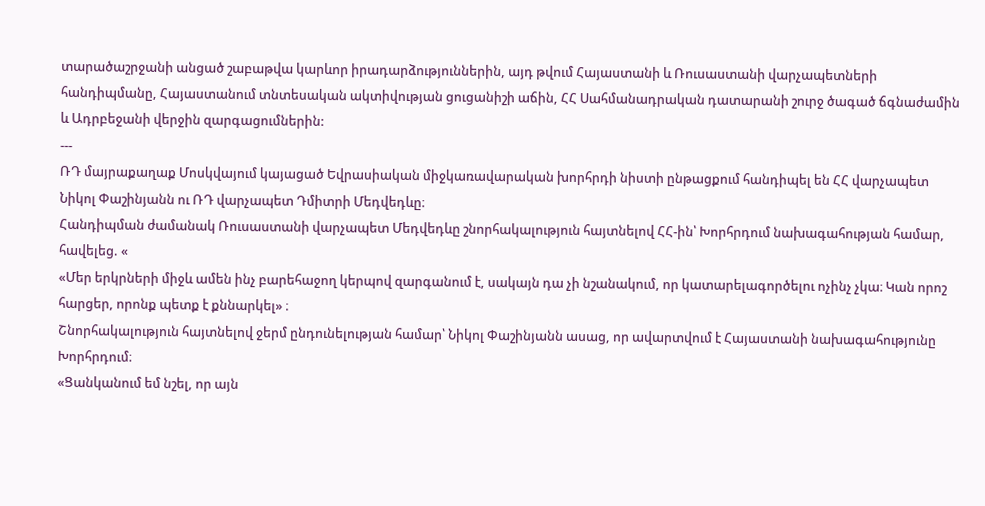տարածաշրջանի անցած շաբաթվա կարևոր իրադարձություններին, այդ թվում Հայաստանի և Ռուսաստանի վարչապետների հանդիպմանը, Հայաստանում տնտեսական ակտիվության ցուցանիշի աճին, ՀՀ Սահմանադրական դատարանի շուրջ ծագած ճգնաժամին և Ադրբեջանի վերջին զարգացումներին:
---
ՌԴ մայրաքաղաք Մոսկվայում կայացած Եվրասիական միջկառավարական խորհրդի նիստի ընթացքում հանդիպել են ՀՀ վարչապետ Նիկոլ Փաշինյանն ու ՌԴ վարչապետ Դմիտրի Մեդվեդևը։
Հանդիպման ժամանակ Ռուսաստանի վարչապետ Մեդվեդևը շնորհակալություն հայտնելով ՀՀ-ին՝ Խորհրդում նախագահության համար, հավելեց. «
«Մեր երկրների միջև ամեն ինչ բարեհաջող կերպով զարգանում է, սակայն դա չի նշանակում, որ կատարելագործելու ոչինչ չկա։ Կան որոշ հարցեր, որոնք պետք է քննարկել» ։
Շնորհակալություն հայտնելով ջերմ ընդունելության համար՝ Նիկոլ Փաշինյանն ասաց, որ ավարտվում է Հայաստանի նախագահությունը Խորհրդում։
«Ցանկանում եմ նշել, որ այն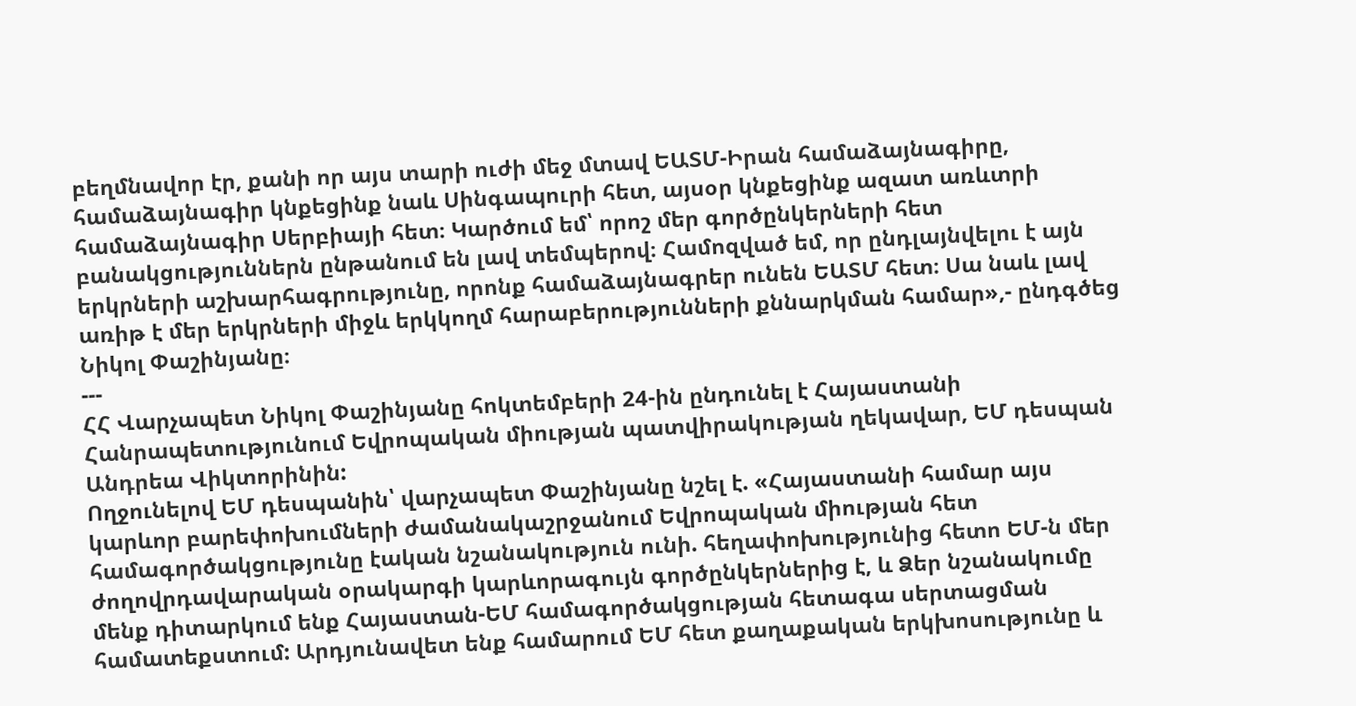բեղմնավոր էր, քանի որ այս տարի ուժի մեջ մտավ ԵԱՏՄ-Իրան համաձայնագիրը, համաձայնագիր կնքեցինք նաև Սինգապուրի հետ, այսօր կնքեցինք ազատ առևտրի համաձայնագիր Սերբիայի հետ։ Կարծում եմ՝ որոշ մեր գործընկերների հետ բանակցություններն ընթանում են լավ տեմպերով։ Համոզված եմ, որ ընդլայնվելու է այն երկրների աշխարհագրությունը, որոնք համաձայնագրեր ունեն ԵԱՏՄ հետ։ Սա նաև լավ առիթ է մեր երկրների միջև երկկողմ հարաբերությունների քննարկման համար»,- ընդգծեց Նիկոլ Փաշինյանը։
---
ՀՀ Վարչապետ Նիկոլ Փաշինյանը հոկտեմբերի 24-ին ընդունել է Հայաստանի Հանրապետությունում Եվրոպական միության պատվիրակության ղեկավար, ԵՄ դեսպան Անդրեա Վիկտորինին:
Ողջունելով ԵՄ դեսպանին՝ վարչապետ Փաշինյանը նշել է. «Հայաստանի համար այս կարևոր բարեփոխումների ժամանակաշրջանում Եվրոպական միության հետ համագործակցությունը էական նշանակություն ունի. հեղափոխությունից հետո ԵՄ-ն մեր ժողովրդավարական օրակարգի կարևորագույն գործընկերներից է, և Ձեր նշանակումը մենք դիտարկում ենք Հայաստան-ԵՄ համագործակցության հետագա սերտացման համատեքստում: Արդյունավետ ենք համարում ԵՄ հետ քաղաքական երկխոսությունը և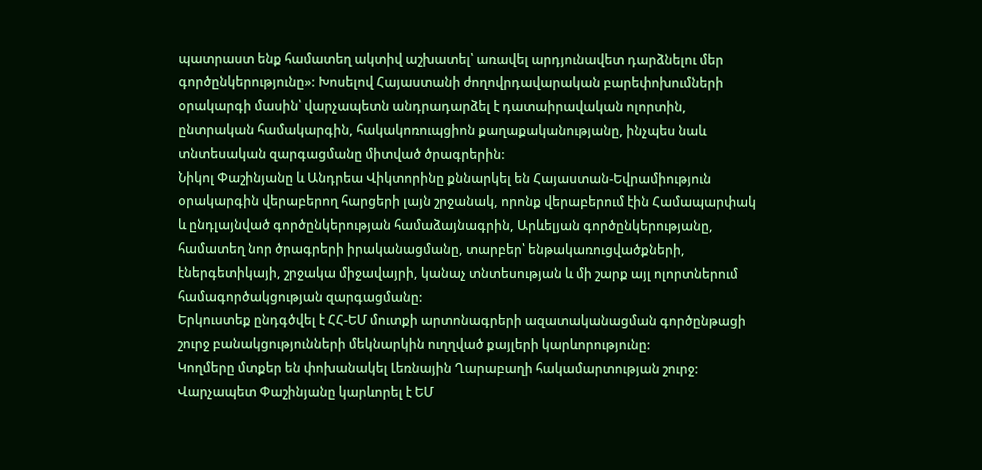պատրաստ ենք համատեղ ակտիվ աշխատել՝ առավել արդյունավետ դարձնելու մեր գործընկերությունը»: Խոսելով Հայաստանի ժողովրդավարական բարեփոխումների օրակարգի մասին՝ վարչապետն անդրադարձել է դատաիրավական ոլորտին, ընտրական համակարգին, հակակոռուպցիոն քաղաքականությանը, ինչպես նաև տնտեսական զարգացմանը միտված ծրագրերին:
Նիկոլ Փաշինյանը և Անդրեա Վիկտորինը քննարկել են Հայաստան-Եվրամիություն օրակարգին վերաբերող հարցերի լայն շրջանակ, որոնք վերաբերում էին Համապարփակ և ընդլայնված գործընկերության համաձայնագրին, Արևելյան գործընկերությանը, համատեղ նոր ծրագրերի իրականացմանը, տարբեր՝ ենթակառուցվածքների, էներգետիկայի, շրջակա միջավայրի, կանաչ տնտեսության և մի շարք այլ ոլորտներում համագործակցության զարգացմանը:
Երկուստեք ընդգծվել է ՀՀ-ԵՄ մուտքի արտոնագրերի ազատականացման գործընթացի շուրջ բանակցությունների մեկնարկին ուղղված քայլերի կարևորությունը:
Կողմերը մտքեր են փոխանակել Լեռնային Ղարաբաղի հակամարտության շուրջ: Վարչապետ Փաշինյանը կարևորել է ԵՄ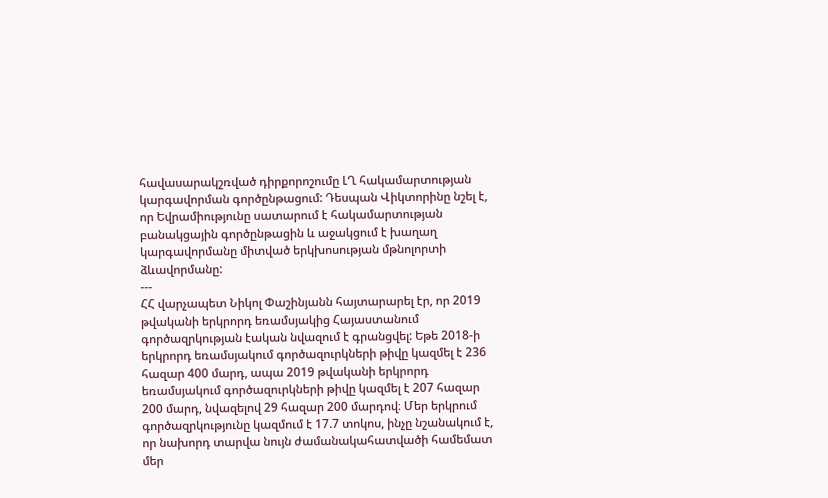հավասարակշռված դիրքորոշումը ԼՂ հակամարտության կարգավորման գործընթացում: Դեսպան Վիկտորինը նշել է, որ Եվրամիությունը սատարում է հակամարտության բանակցային գործընթացին և աջակցում է խաղաղ կարգավորմանը միտված երկխոսության մթնոլորտի ձևավորմանը:
---
ՀՀ վարչապետ Նիկոլ Փաշինյանն հայտարարել էր, որ 2019 թվականի երկրորդ եռամսյակից Հայաստանում գործազրկության էական նվազում է գրանցվել: Եթե 2018-ի երկրորդ եռամսյակում գործազուրկների թիվը կազմել է 236 հազար 400 մարդ, ապա 2019 թվականի երկրորդ եռամսյակում գործազուրկների թիվը կազմել է 207 հազար 200 մարդ, նվազելով 29 հազար 200 մարդով։ Մեր երկրում գործազրկությունը կազմում է 17.7 տոկոս, ինչը նշանակում է, որ նախորդ տարվա նույն ժամանակահատվածի համեմատ մեր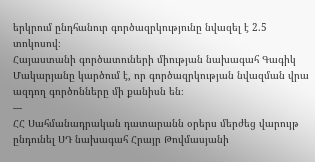երկրում ընդհանուր գործազրկությունը նվազել է 2.5 տոկոսով։
Հայաստանի գործատուների միության նախագահ Գագիկ Մակարյանը կարծում է, որ գործազրկության նվազման վրա ազդող գործոնները մի քանիսն են։
---
ՀՀ Սահմանադրական դատարանն օրերս մերժեց վարույթ ընդունել ՍԴ նախագահ Հրայր Թովմասյանի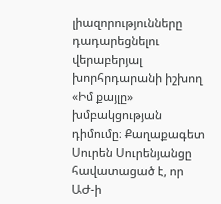լիազորությունները դադարեցնելու վերաբերյալ խորհրդարանի իշխող «Իմ քայլը» խմբակցության դիմումը։ Քաղաքագետ Սուրեն Սուրենյանցը հավատացած է, որ ԱԺ-ի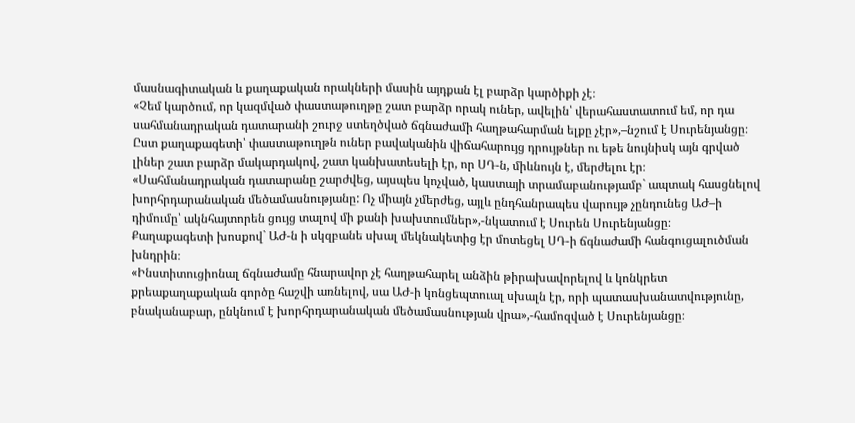մասնագիտական և քաղաքական որակների մասին այդքան էլ բարձր կարծիքի չէ։
«Չեմ կարծում, որ կազմված փաստաթուղթը շատ բարձր որակ ուներ, ավելին՝ վերահաստատում եմ, որ դա սահմանադրական դատարանի շուրջ ստեղծված ճգնաժամի հաղթահարման ելքը չէր»,–նշում է Սուրենյանցը։
Ըստ քաղաքագետի՝ փաստաթուղթն ուներ բավականին վիճահարույց դրույթներ ու եթե նույնիսկ այն գրված լիներ շատ բարձր մակարդակով, շատ կանխատեսելի էր, որ ՍԴ-ն, միևնույն է, մերժելու էր։
«Սահմանադրական դատարանը շարժվեց, այսպես կոչված, կաստայի տրամաբանությամբ` ապտակ հասցնելով խորհրդարանական մեծամասնությանը: Ոչ միայն չմերժեց, այլև ընդհանրապես վարույթ չընդունեց ԱԺ–ի դիմումը՝ ակնհայտորեն ցույց տալով մի քանի խախտումներ»,-նկատում է Սուրեն Սուրենյանցը։
Քաղաքագետի խոսքով` ԱԺ-ն ի սկզբանե սխալ մեկնակետից էր մոտեցել ՍԴ-ի ճգնաժամի հանգուցալուծման խնդրին։
«Ինստիտուցիոնալ ճգնաժամը հնարավոր չէ հաղթահարել անձին թիրախավորելով և կոնկրետ քրեաքաղաքական գործը հաշվի առնելով, սա ԱԺ-ի կոնցեպտուալ սխալն էր, որի պատասխանատվությունը, բնականաբար, ընկնում է խորհրդարանական մեծամասնության վրա»,-համոզված է Սուրենյանցը։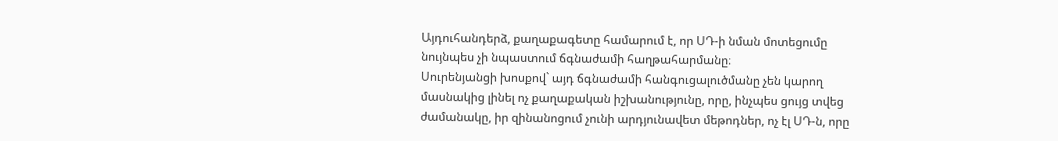Այդուհանդերձ, քաղաքագետը համարում է, որ ՍԴ-ի նման մոտեցումը նույնպես չի նպաստում ճգնաժամի հաղթահարմանը։
Սուրենյանցի խոսքով` այդ ճգնաժամի հանգուցալուծմանը չեն կարող մասնակից լինել ոչ քաղաքական իշխանությունը, որը, ինչպես ցույց տվեց ժամանակը, իր զինանոցում չունի արդյունավետ մեթոդներ, ոչ էլ ՍԴ-ն, որը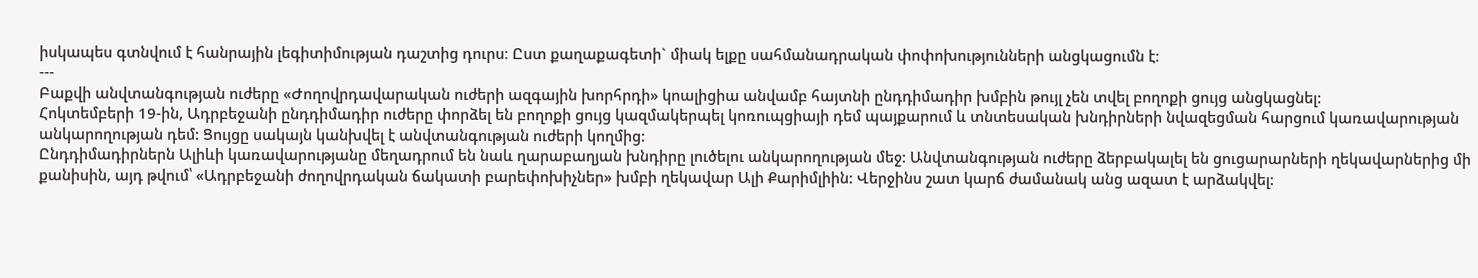իսկապես գտնվում է հանրային լեգիտիմության դաշտից դուրս։ Ըստ քաղաքագետի` միակ ելքը սահմանադրական փոփոխությունների անցկացումն է։
---
Բաքվի անվտանգության ուժերը «Ժողովրդավարական ուժերի ազգային խորհրդի» կոալիցիա անվամբ հայտնի ընդդիմադիր խմբին թույլ չեն տվել բողոքի ցույց անցկացնել:
Հոկտեմբերի 19-ին, Ադրբեջանի ընդդիմադիր ուժերը փորձել են բողոքի ցույց կազմակերպել կոռուպցիայի դեմ պայքարում և տնտեսական խնդիրների նվազեցման հարցում կառավարության անկարողության դեմ: Ցույցը սակայն կանխվել է անվտանգության ուժերի կողմից:
Ընդդիմադիրներն Ալիևի կառավարությանը մեղադրում են նաև ղարաբաղյան խնդիրը լուծելու անկարողության մեջ: Անվտանգության ուժերը ձերբակալել են ցուցարարների ղեկավարներից մի քանիսին, այդ թվում՝ «Ադրբեջանի ժողովրդական ճակատի բարեփոխիչներ» խմբի ղեկավար Ալի Քարիմլիին: Վերջինս շատ կարճ ժամանակ անց ազատ է արձակվել: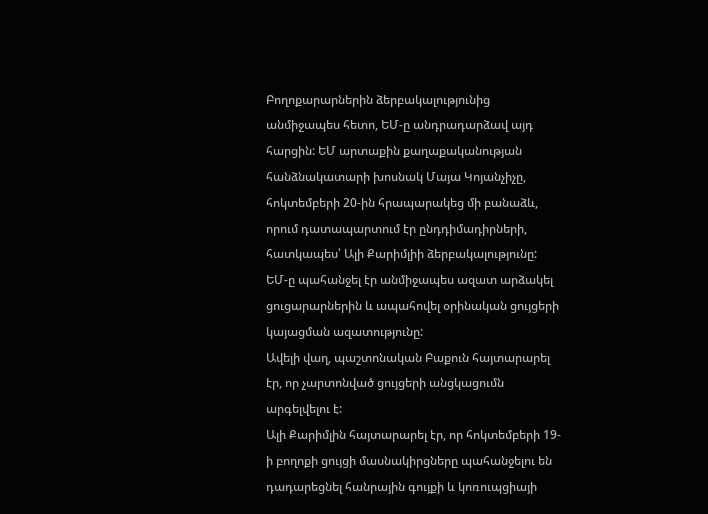Բողոքարարներին ձերբակալությունից անմիջապես հետո, ԵՄ-ը անդրադարձավ այդ հարցին: ԵՄ արտաքին քաղաքականության հանձնակատարի խոսնակ Մայա Կոյանչիչը, հոկտեմբերի 20-ին հրապարակեց մի բանաձև, որում դատապարտում էր ընդդիմադիրների, հատկապես՝ Ալի Քարիմլիի ձերբակալությունը: ԵՄ-ը պահանջել էր անմիջապես ազատ արձակել ցուցարարներին և ապահովել օրինական ցույցերի կայացման ազատությունը:
Ավելի վաղ, պաշտոնական Բաքուն հայտարարել էր, որ չարտոնված ցույցերի անցկացումն արգելվելու է:
Ալի Քարիմլին հայտարարել էր, որ հոկտեմբերի 19-ի բողոքի ցույցի մասնակիրցները պահանջելու են դադարեցնել հանրային գույքի և կոռուպցիայի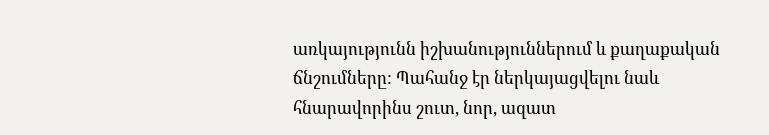առկայությունն իշխանություններում և քաղաքական ճնշումները: Պահանջ էր ներկայացվելու նաև հնարավորինս շուտ, նոր, ազատ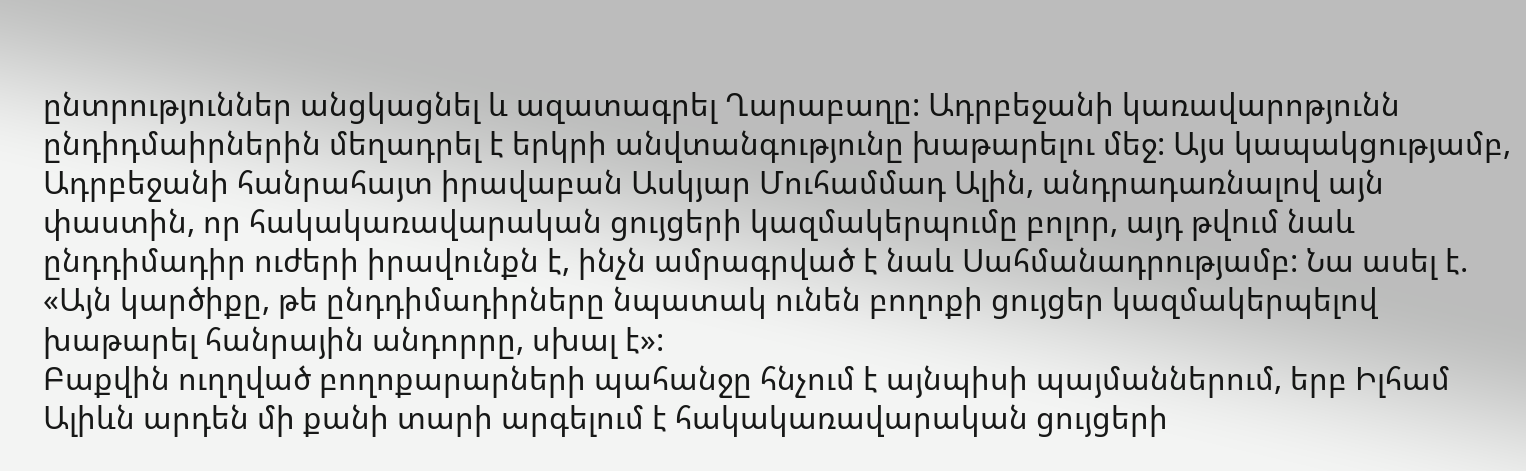ընտրություններ անցկացնել և ազատագրել Ղարաբաղը: Ադրբեջանի կառավարոթյունն ընդիդմաիրներին մեղադրել է երկրի անվտանգությունը խաթարելու մեջ: Այս կապակցությամբ, Ադրբեջանի հանրահայտ իրավաբան Ասկյար Մուհամմադ Ալին, անդրադառնալով այն փաստին, որ հակակառավարական ցույցերի կազմակերպումը բոլոր, այդ թվում նաև ընդդիմադիր ուժերի իրավունքն է, ինչն ամրագրված է նաև Սահմանադրությամբ: Նա ասել է. «Այն կարծիքը, թե ընդդիմադիրները նպատակ ունեն բողոքի ցույցեր կազմակերպելով խաթարել հանրային անդորրը, սխալ է»:
Բաքվին ուղղված բողոքարարների պահանջը հնչում է այնպիսի պայմաններում, երբ Իլհամ Ալիևն արդեն մի քանի տարի արգելում է հակակառավարական ցույցերի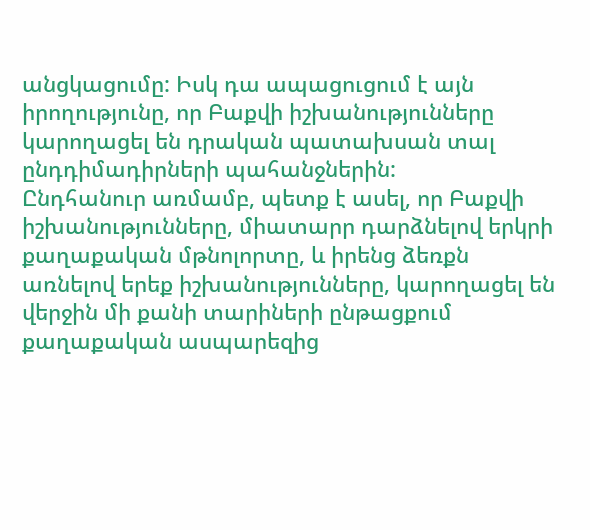անցկացումը: Իսկ դա ապացուցում է այն իրողությունը, որ Բաքվի իշխանությունները կարողացել են դրական պատախսան տալ ընդդիմադիրների պահանջներին:
Ընդհանուր առմամբ, պետք է ասել, որ Բաքվի իշխանությունները, միատարր դարձնելով երկրի քաղաքական մթնոլորտը, և իրենց ձեռքն առնելով երեք իշխանությունները, կարողացել են վերջին մի քանի տարիների ընթացքում քաղաքական ասպարեզից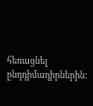հեռացնել ընդդիմադիրներին: